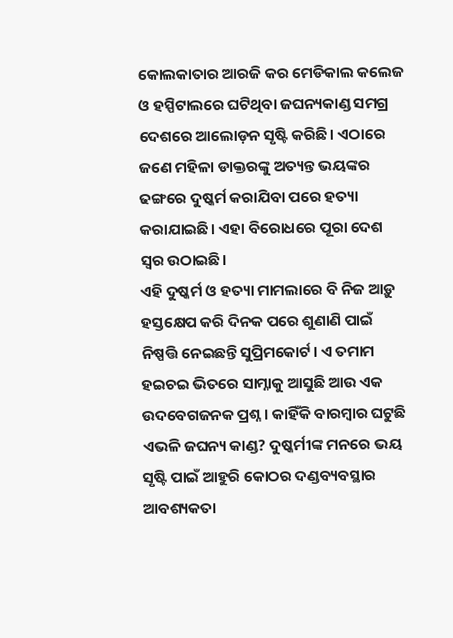କୋଲକାତାର ଆରଜି କର ମେଡିକାଲ କଲେଜ ଓ ହସ୍ପିଟାଲରେ ଘଟିଥିବା ଜଘନ୍ୟକାଣ୍ଡ ସମଗ୍ର ଦେଶରେ ଆଲୋଡ଼ନ ସୃଷ୍ଟି କରିଛି। ଏଠାରେ ଜଣେ ମହିଳା ଡାକ୍ତରଙ୍କୁ ଅତ୍ୟନ୍ତ ଭୟଙ୍କର ଢଙ୍ଗରେ ଦୁଷ୍କର୍ମ କରାଯିବା ପରେ ହତ୍ୟା କରାଯାଇଛି। ଏହା ବିରୋଧରେ ପୂରା ଦେଶ ସ୍ୱର ଉଠାଇଛି।
ଏହି ଦୁଷ୍କର୍ମ ଓ ହତ୍ୟା ମାମଲାରେ ବି ନିଜ ଆଡ଼ୁ ହସ୍ତକ୍ଷେପ କରି ଦିନକ ପରେ ଶୁଣାଣି ପାଇଁ ନିଷ୍ପତ୍ତି ନେଇଛନ୍ତି ସୁପ୍ରିମକୋର୍ଟ। ଏ ତମାମ ହଇଚଇ ଭିତରେ ସାମ୍ନାକୁ ଆସୁଛି ଆଉ ଏକ ଉଦବେଗଜନକ ପ୍ରଶ୍ନ। କାହିଁକି ବାରମ୍ବାର ଘଟୁଛି ଏଭଳି ଜଘନ୍ୟ କାଣ୍ଡ? ଦୁଷ୍କର୍ମୀଙ୍କ ମନରେ ଭୟ ସୃଷ୍ଟି ପାଇଁ ଆହୁରି କୋଠର ଦଣ୍ଡବ୍ୟବସ୍ଥାର ଆବଶ୍ୟକତା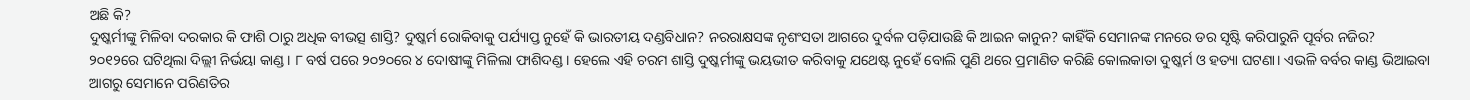ଅଛି କି?
ଦୁଷ୍କର୍ମୀଙ୍କୁ ମିଳିବା ଦରକାର କି ଫାଶି ଠାରୁ ଅଧିକ ବୀଭତ୍ସ ଶାସ୍ତି? ଦୁଷ୍କର୍ମ ରୋକିବାକୁ ପର୍ଯ୍ୟାପ୍ତ ନୁହେଁ କି ଭାରତୀୟ ଦଣ୍ଡବିଧାନ? ନରରାକ୍ଷସଙ୍କ ନୃଶଂସତା ଆଗରେ ଦୁର୍ବଳ ପଡ଼ିଯାଉଛି କି ଆଇନ କାନୁନ? କାହିଁକି ସେମାନଙ୍କ ମନରେ ଡର ସୃଷ୍ଟି କରିପାରୁନି ପୂର୍ବର ନଜିର?
୨୦୧୨ରେ ଘଟିଥିଲା ଦିଲ୍ଲୀ ନିର୍ଭୟା କାଣ୍ଡ। ୮ ବର୍ଷ ପରେ ୨୦୨୦ରେ ୪ ଦୋଷୀଙ୍କୁ ମିଳିଲା ଫାଶିଦଣ୍ଡ। ହେଲେ ଏହି ଚରମ ଶାସ୍ତି ଦୁଷ୍କର୍ମୀଙ୍କୁ ଭୟଭୀତ କରିବାକୁ ଯଥେଷ୍ଟ ନୁହେଁ ବୋଲି ପୁଣି ଥରେ ପ୍ରମାଣିତ କରିଛି କୋଲକାତା ଦୁଷ୍କର୍ମ ଓ ହତ୍ୟା ଘଟଣା। ଏଭଳି ବର୍ବର କାଣ୍ଡ ଭିଆଇବା ଆଗରୁ ସେମାନେ ପରିଣତିର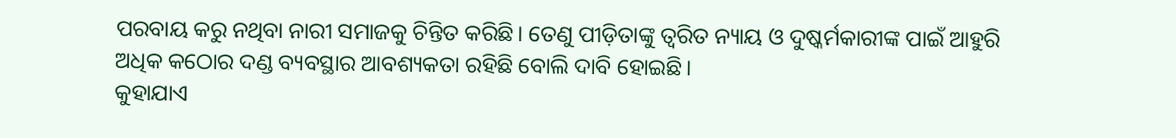ପରବାୟ କରୁ ନଥିବା ନାରୀ ସମାଜକୁ ଚିନ୍ତିତ କରିଛି। ତେଣୁ ପୀଡ଼ିତାଙ୍କୁ ତ୍ୱରିତ ନ୍ୟାୟ ଓ ଦୁଷ୍କର୍ମକାରୀଙ୍କ ପାଇଁ ଆହୁରି ଅଧିକ କଠୋର ଦଣ୍ଡ ବ୍ୟବସ୍ଥାର ଆବଶ୍ୟକତା ରହିଛି ବୋଲି ଦାବି ହୋଇଛି।
କୁହାଯାଏ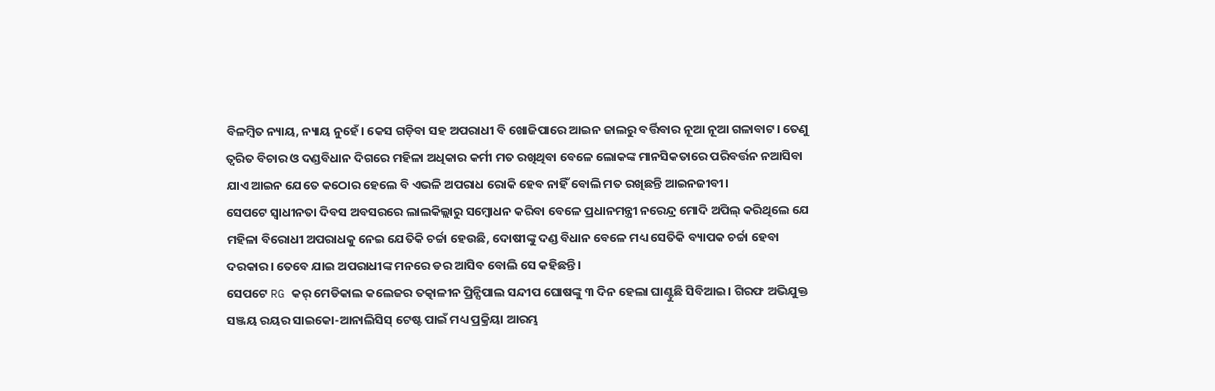ବିଳମ୍ବିତ ନ୍ୟାୟ, ନ୍ୟାୟ ନୁହେଁ। କେସ ଗଡ଼ିବା ସହ ଅପରାଧୀ ବି ଖୋଜିପାରେ ଆଇନ ଜାଲରୁ ବର୍ତ୍ତିବାର ନୂଆ ନୂଆ ଗଳାବାଟ। ତେଣୁ ତ୍ୱରିତ ବିଚାର ଓ ଦଣ୍ଡବିଧାନ ଦିଗରେ ମହିଳା ଅଧିକାର କର୍ମୀ ମତ ରଖିଥିବା ବେଳେ ଲୋକଙ୍କ ମାନସିକତାରେ ପରିବର୍ତ୍ତନ ନଆସିବା ଯାଏ ଆଇନ ଯେତେ କଠୋର ହେଲେ ବି ଏଭଳି ଅପରାଧ ରୋକି ହେବ ନାହିଁ ବୋଲି ମତ ରଖିଛନ୍ତି ଆଇନଜୀବୀ।
ସେପଟେ ସ୍ୱାଧୀନତା ଦିବସ ଅବସରରେ ଲାଲକିଲ୍ଲାରୁ ସମ୍ବୋଧନ କରିବା ବେଳେ ପ୍ରଧାନମନ୍ତ୍ରୀ ନରେନ୍ଦ୍ର ମୋଦି ଅପିଲ୍ କରିଥିଲେ ଯେ ମହିଳା ବିରୋଧୀ ଅପରାଧକୁ ନେଇ ଯେତିକି ଚର୍ଚ୍ଚା ହେଉଛି, ଦୋଷୀଙ୍କୁ ଦଣ୍ଡ ବିଧାନ ବେଳେ ମଧ୍ୟ ସେତିକି ବ୍ୟାପକ ଚର୍ଚ୍ଚା ହେବା ଦରକାର। ତେବେ ଯାଇ ଅପରାଧୀଙ୍କ ମନରେ ଡର ଆସିବ ବୋଲି ସେ କହିଛନ୍ତି।
ସେପଟେ RG କର୍ ମେଡିକାଲ କଲେଜର ତତ୍କାଳୀନ ପ୍ରିନ୍ସିପାଲ ସନ୍ଦୀପ ଘୋଷଙ୍କୁ ୩ ଦିନ ହେଲା ଘାଣ୍ଟୁଛି ସିବିଆଇ। ଗିରଫ ଅଭିଯୁକ୍ତ ସଞ୍ଜୟ ରୟର ସାଇକୋ-ଆନାଲିସିସ୍ ଟେଷ୍ଟ ପାଇଁ ମଧ୍ୟ ପ୍ରକ୍ରିୟା ଆରମ୍ଭ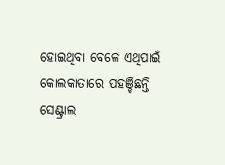ହୋଇଥିବା ବେଳେ ଏଥିପାଇଁ କୋଲକାତାରେ ପହଞ୍ଚିଛନ୍ତି ସେଣ୍ଟ୍ରାଲ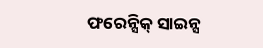ଫରେନ୍ସିକ୍ ସାଇନ୍ସ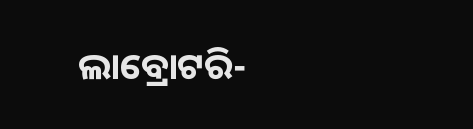ଲାବ୍ରୋଟରି-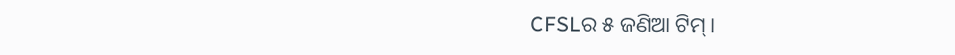CFSLର ୫ ଜଣିଆ ଟିମ୍।